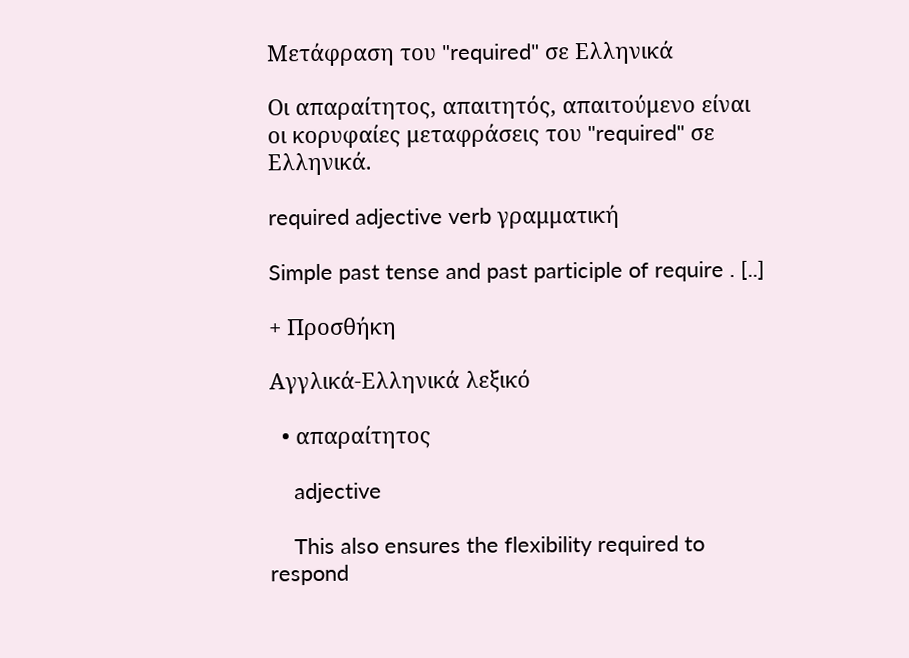Μετάφραση του "required" σε Ελληνικά

Οι απαραίτητος, απαιτητός, απαιτούμενο είναι οι κορυφαίες μεταφράσεις του "required" σε Ελληνικά.

required adjective verb γραμματική

Simple past tense and past participle of require . [..]

+ Προσθήκη

Αγγλικά-Ελληνικά λεξικό

  • απαραίτητος

    adjective

    This also ensures the flexibility required to respond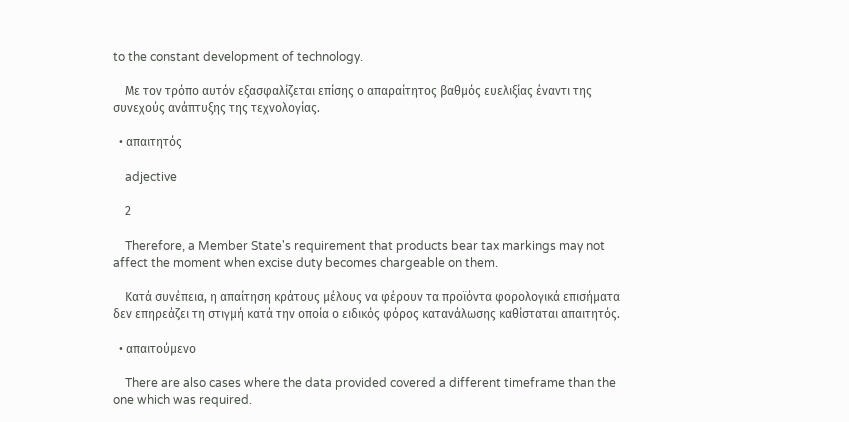to the constant development of technology.

    Με τον τρόπο αυτόν εξασφαλίζεται επίσης ο απαραίτητος βαθμός ευελιξίας έναντι της συνεχούς ανάπτυξης της τεχνολογίας.

  • απαιτητός

    adjective

    2

    Therefore, a Member State's requirement that products bear tax markings may not affect the moment when excise duty becomes chargeable on them.

    Κατά συνέπεια, η απαίτηση κράτους μέλους να φέρουν τα προϊόντα φορολογικά επισήματα δεν επηρεάζει τη στιγμή κατά την οποία ο ειδικός φόρος κατανάλωσης καθίσταται απαιτητός.

  • απαιτούμενο

    There are also cases where the data provided covered a different timeframe than the one which was required.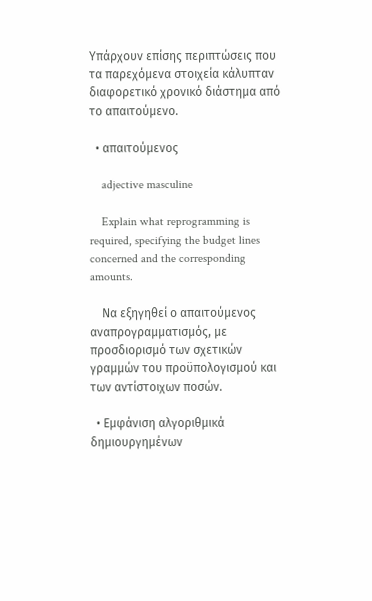Υπάρχουν επίσης περιπτώσεις που τα παρεχόμενα στοιχεία κάλυπταν διαφορετικό χρονικό διάστημα από το απαιτούμενο.

  • απαιτούμενος

    adjective masculine

    Explain what reprogramming is required, specifying the budget lines concerned and the corresponding amounts.

    Να εξηγηθεί ο απαιτούμενος αναπρογραμματισμός, με προσδιορισμό των σχετικών γραμμών του προϋπολογισμού και των αντίστοιχων ποσών.

  • Εμφάνιση αλγοριθμικά δημιουργημένων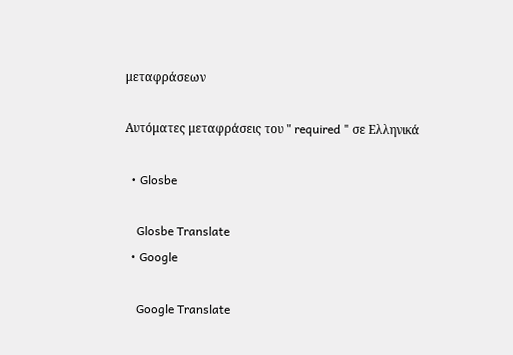μεταφράσεων

Αυτόματες μεταφράσεις του " required " σε Ελληνικά

  • Glosbe

    Glosbe Translate
  • Google

    Google Translate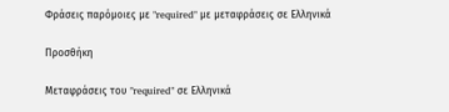Φράσεις παρόμοιες με "required" με μεταφράσεις σε Ελληνικά

Προσθήκη

Μεταφράσεις του "required" σε Ελληνικά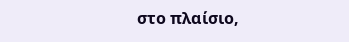στο πλαίσιο,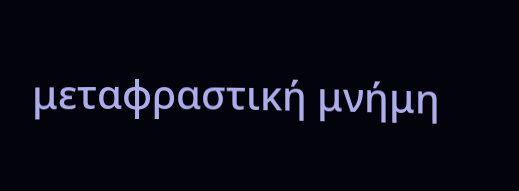μεταφραστική μνήμη